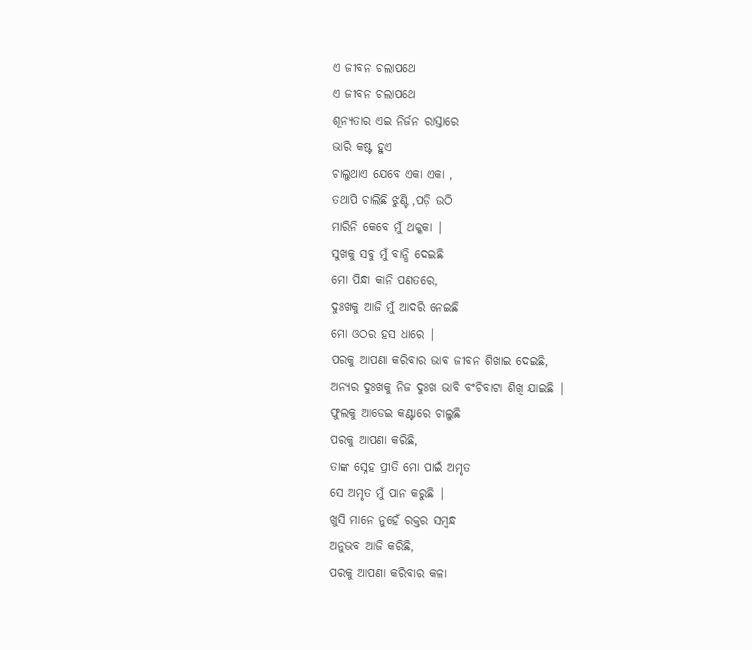ଏ ଜୀବନ ଚଲାପଥେ
ଏ ଜୀବନ ଚଲାପଥେ
ଶୂନ୍ୟତାର ଏଇ ନିର୍ଜନ ରାସ୍ତାରେ
ଭାରି କଷ୍ଟ ହୁଏ
ଚାଲୁଥାଏ ଯେବେ ଏକା ଏକା ,
ତଥାପି ଚାଲିଛି ଝୁଣ୍ଟି ,ପଡ଼ି ଉଠି
ମାରିନି କେବେ ମୁଁ ଥକ୍କକା |
ସୁଖକୁ ସବୁ ମୁଁ ବାନ୍ଧି ଦେଇଛି
ମୋ ପିନ୍ଧା କାନି ପଣତରେ,
ଦୁଃଖକୁ ଆଜି ମୁଁ ଆଦରି ନେଇଛି
ମୋ ଓଠର ହସ ଧାରେ |
ପରକୁ ଆପଣା କରିବାର ଭାବ ଜୀବନ ଶିଖାଇ ଦେଇଛି,
ଅନ୍ୟର ଦୁଃଖକୁ ନିଜ ଦୁଃଖ ଭାବି ବଂଚିବାଟା ଶିଖି ଯାଇଛି |
ଫୁଲକୁ ଆଡେଇ କଣ୍ଟାରେ ଚାଲୁଛି
ପରକୁ ଆପଣା କରିଛି,
ତାଙ୍କ ସ୍ନେହ ପ୍ରୀତି ମୋ ପାଇଁ ଅମୃତ
ସେ ଅମୃତ ମୁଁ ପାନ କରୁଛି |
ଖୁସି ମାନେ ନୁହେଁ ରକ୍ତର ସମ୍ବନ୍ଧ
ଅନୁଭବ ଆଜି କରିଛି,
ପରକୁ ଆପଣା କରିବାର କଳା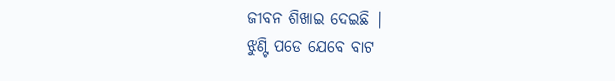ଜୀବନ ଶିଖାଇ ଦେଇଛି |
ଝୁଣ୍ଟି ପଡେ ଯେବେ ବାଟ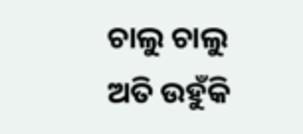ଚାଲୁ ଚାଲୁ
ଅତି ଉହୁଁକି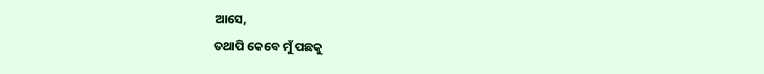ଆସେ,
ତଥାପି କେବେ ମୁଁ ପଛକୁ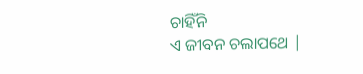ଚାହିଁନି
ଏ ଜୀବନ ଚଲାପଥେ |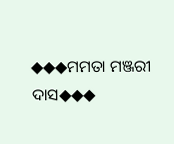◆◆◆ମମତା ମଞ୍ଜରୀ ଦାସ◆◆◆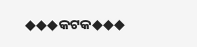◆◆◆କଟକ◆◆◆